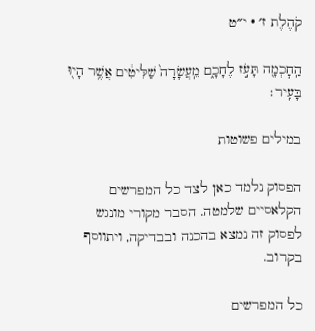קֹהֶלֶת ז׳ · י״ט

הַֽחׇכְמָ֖ה תָּעֹ֣ז לֶחָכָ֑ם מֵֽעֲשָׂרָה֙ שַׁלִּיטִ֔ים אֲשֶׁ֥ר הָי֖וּ בָּעִֽיר׃

במילים פשוטות

הפסוק נלמד כאן לצד כל המפרשים הקלאסיים שלמטה. הסבר מקורי מונגש לפסוק זה נמצא בהכנה ובבדיקה, ויתווסף בקרוב.

כל המפרשים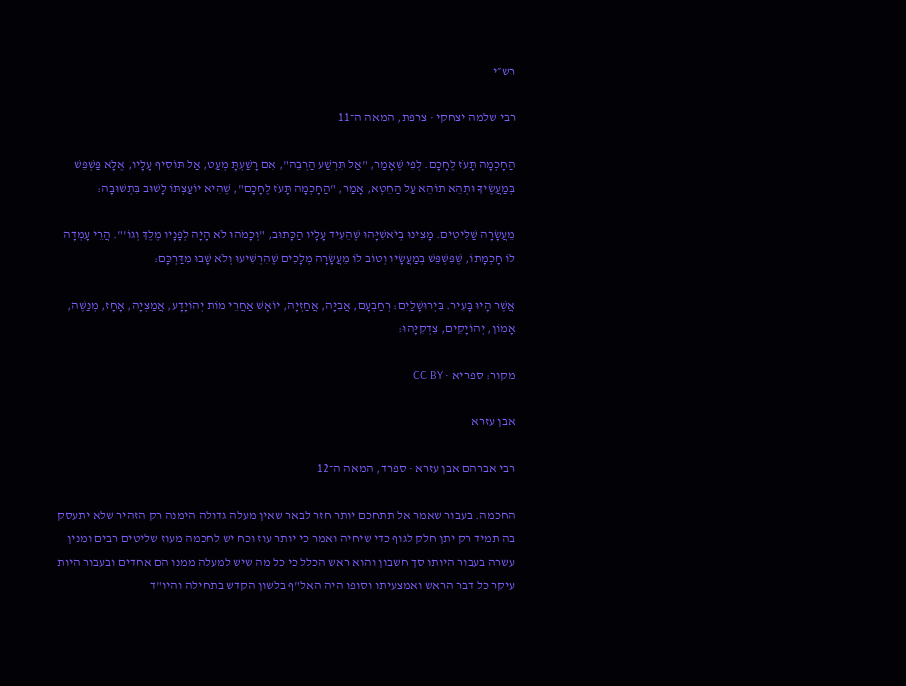רש״י

רבי שלמה יצחקי · צרפת, המאה ה־11

הַחָכְמָה תָּעֹז לֶחָכָם. לְפִי שֶׁאָמַר, "אַל תִּרְשַׁע הַרְבֵּה", אִם רָשַׁעְתָּ מְעַט, אַל תּוֹסִיף עָלָיו, אֶלָּא פַּשְׁפֵּשׁ בְּמַעֲשֶׂיךָ וּתְהֵא תוֹהֵא עַל הַחֵטְא, אָמַר, "הַחָכְמָה תָּעֹז לֶחָכָם", שֶׁהִיא יוֹעַצְתּוֹ לָשׁוּב בִּתְשׁוּבָה:

מֵעֲשָׂרָה שַׁלִּיטִים. מָצִינוּ בְיֹאשִׁיָּהוּ שֶׁהֵעִיד עָלָיו הַכָּתוּב, "וְכָמֹהוּ לֹא הָיָה לְפָנָיו מֶלֶךְ וְגוֹ'". הֲרֵי עָמְדָה לוֹ חָכְמָתוֹ, שֶׁפִּשְׁפֵּשׁ בְמַעֲשָׂיו וְטוֹב לוֹ מֵעֲשָׂרָה מְלָכִים שֶׁהִרְשִׁיעוּ וְלֹא שָׁבוּ מִדַּרְכָּם:

אֲשֶׁר הָיוּ בָּעִיר. בִּיְרוּשָׁלַיִם: רְחַבְעָם, אֲבִיָּה, אֲחַזְיָה, יוֹאָשׁ אַחֲרֵי מוֹת יְהוֹיָדָע, אֲמַצְיָה, אָחָז, מְנַשֶּׁה, אָמוֹן, יְהוֹיָקִים, צִדְקִיָּהוּ:

מקור: ספריא · CC BY

אבן עזרא

רבי אברהם אבן עזרא · ספרד, המאה ה־12

החכמה. בעבור שאמר אל תתחכם יותר חזר לבאר שאין מעלה גדולה הימנה רק הזהיר שלא יתעסק בה תמיד רק יתן חלק לגוף כדי שיחיה ואמר כי יותר עוז וכח יש לחכמה מעוז שליטים רבים ומנין עשרה בעבור היותו סך חשבון והוא ראש הכלל כי כל מה שיש למעלה ממנו הם אחדים ובעבור היות עיקר כל דבר הראש ואמצעיתו וסופו היה האל"ף בלשון הקדש בתחילה והיו"ד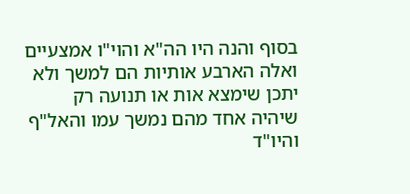בסוף והנה היו הה"א והוי"ו אמצעיים ואלה הארבע אותיות הם למשך ולא יתכן שימצא אות או תנועה רק שיהיה אחד מהם נמשך עמו והאל"ף והיו"ד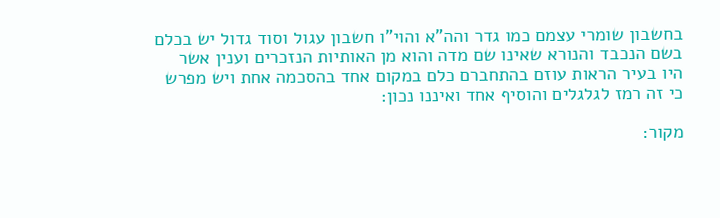בחשבון שומרי עצמם כמו גדר והה"א והוי"ו חשבון עגול וסוד גדול יש בכלם בשם הנכבד והנורא שאינו שם מדה והוא מן האותיות הנזכרים וענין אשר היו בעיר הראות עוזם בהתחברם כלם במקום אחד בהסכמה אחת ויש מפרש כי זה רמז לגלגלים והוסיף אחד ואיננו נכון:

מקור: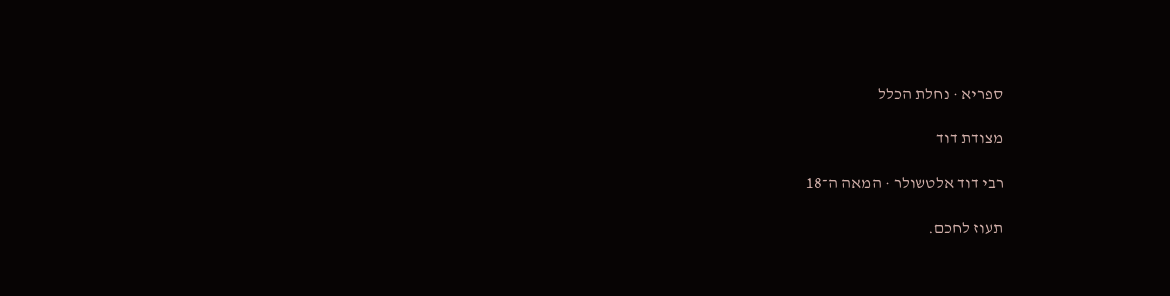ספריא · נחלת הכלל

מצודת דוד

רבי דוד אלטשולר · המאה ה־18

תעוז לחכם.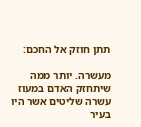תתן חוזק אל החכם:

מעשרה. יותר ממה שיתחזק האדם במעוז עשרה שליטים אשר היו בעיר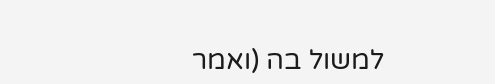למשול בה (ואמר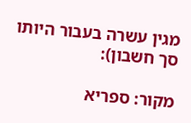מגין עשרה בעבור היותו סך חשבון):

מקור: ספריא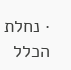· נחלת הכלל